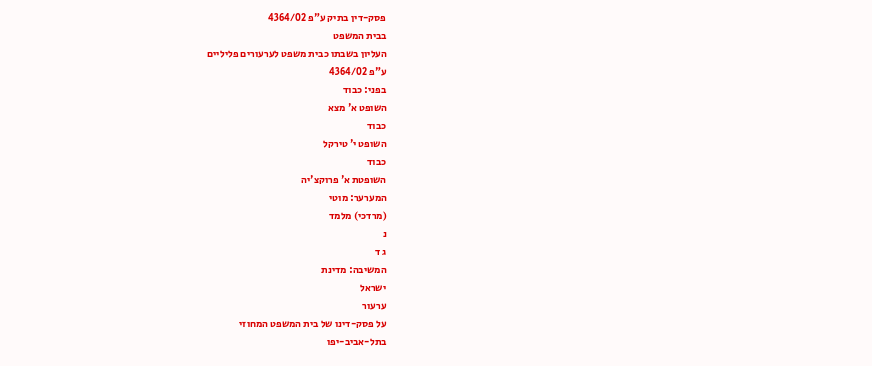פסק-דין בתיק ע"פ 4364/02
בבית המשפט
העליון בשבתו כבית משפט לערעורים פליליים
ע"פ 4364/02
בפני: כבוד
השופט א' מצא
כבוד
השופט י' טירקל
כבוד
השופטת א' פרוקצ'יה
המערער: מוטי
(מרדכי) מלמד
נ
ג ד
המשיבה: מדינת
ישראל
ערעור
על פסק-דינו של בית המשפט המחוזי
בתל-אביב-יפו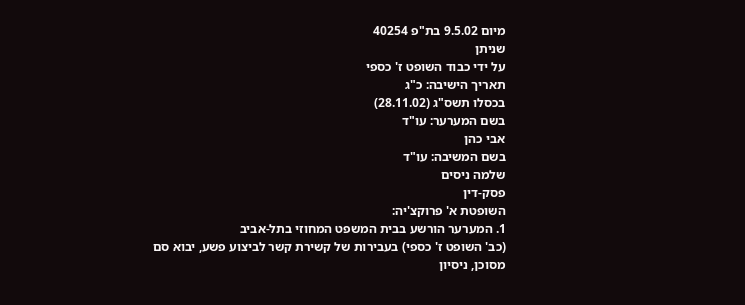מיום 9.5.02 בת"פ 40254
שניתן
על ידי כבוד השופט ז' כספי
תאריך הישיבה: כ"ג
בכסלו תשס"ג (28.11.02)
בשם המערער: עו"ד
אבי כהן
בשם המשיבה: עו"ד
שלמה ניסים
פסק-דין
השופטת א' פרוקצ'יה:
1. המערער הורשע בבית המשפט המחוזי בתל-אביב
(כב' השופט ז' כספי) בעבירות של קשירת קשר לביצוע פשע, יבוא סם מסוכן, ניסיון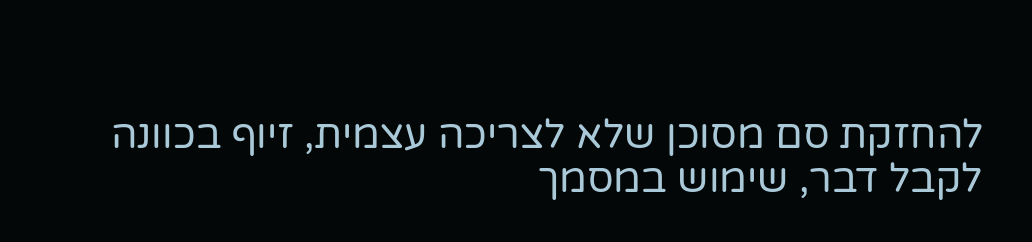להחזקת סם מסוכן שלא לצריכה עצמית, זיוף בכוונה לקבל דבר, שימוש במסמך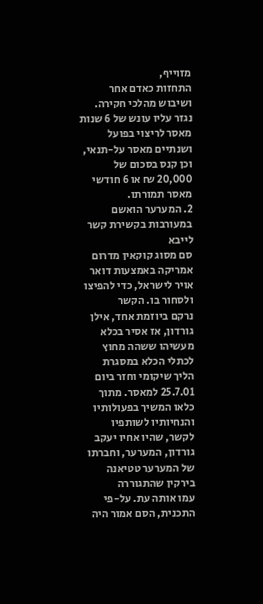מזוייף,
התחזות כאדם אחר ושיבוש מהלכי חקירה. נגזר עליו עונש של 6 שנות מאסר לריצוי בפועל
ושנתיים מאסר על-תנאי, וכן קנס בסכום של 20,000 ₪ או 6 חודשי מאסר תמורתו.
2. המערער הואשם במעורבות בקשירת קשר לייבא
סם מסוג קוקאין מדרום אמריקה באמצעות דואר אויר לישראל, כדי להפיצו ולסחור בו. הקשר
נרקם ביוזמת אחד, אילן גורדון, אז אסיר בכלא מעשיהו ששהה מחוץ לכתלי הכלא במסגרת
הליך שיקומי וחזר ביום 25.7.01 למאסר. מתוך כלאו המשיך בפעולותיו והנחיותיו לשותפיו
לקשר, שהיו אחיו יעקב גורדון, המערער, וחברתו של המערער טטיאנה בירקין שהתגוררה
עמו אותה עת. על-פי התכנית, הסם אמור היה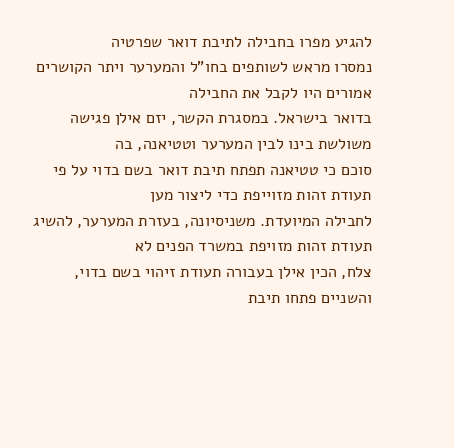להגיע מפרו בחבילה לתיבת דואר שפרטיה
נמסרו מראש לשותפים בחו"ל והמערער ויתר הקושרים אמורים היו לקבל את החבילה
בדואר בישראל. במסגרת הקשר, יזם אילן פגישה משולשת בינו לבין המערער וטטיאנה, בה
סוכם כי טטיאנה תפתח תיבת דואר בשם בדוי על פי תעודת זהות מזוייפת כדי ליצור מען
לחבילה המיועדת. משניסיונה, בעזרת המערער, להשיג תעודת זהות מזויפת במשרד הפנים לא
צלח, הכין אילן בעבורה תעודת זיהוי בשם בדוי, והשניים פתחו תיבת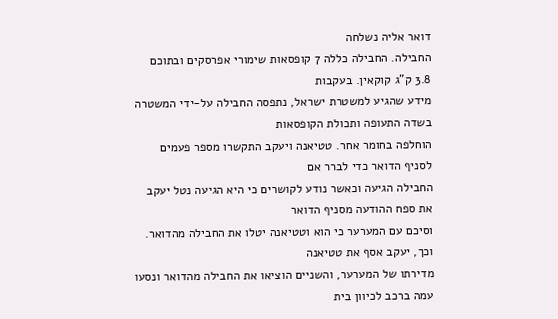דואר אליה נשלחה
החבילה. החבילה כללה 7 קופסאות שימורי אפרסקים ובתוכם 3.8 ק"ג קוקאין. בעקבות
מידע שהגיע למשטרת ישראל, נתפסה החבילה על-ידי המשטרה בשדה התעופה ותכולת הקופסאות
הוחלפה בחומר אחר. טטיאנה ויעקב התקשרו מספר פעמים לסניף הדואר כדי לברר אם
החבילה הגיעה וכאשר נודע לקושרים כי היא הגיעה נטל יעקב את ספח ההודעה מסניף הדואר
וסיכם עם המערער כי הוא וטטיאנה יטלו את החבילה מהדואר. וכך, יעקב אסף את טטיאנה
מדירתו של המערער, והשניים הוציאו את החבילה מהדואר ונסעו עמה ברכב לכיוון בית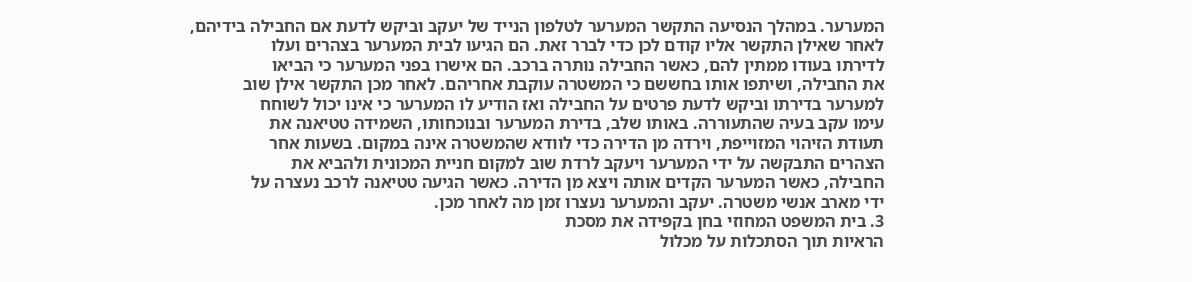המערער. במהלך הנסיעה התקשר המערער לטלפון הנייד של יעקב וביקש לדעת אם החבילה בידיהם,
לאחר שאילן התקשר אליו קודם לכן כדי לברר זאת. הם הגיעו לבית המערער בצהרים ועלו
לדירתו בעודו ממתין להם, כאשר החבילה נותרה ברכב. הם אישרו בפני המערער כי הביאו
את החבילה, ושיתפו אותו בחששם כי המשטרה עוקבת אחריהם. לאחר מכן התקשר אילן שוב
למערער בדירתו וביקש לדעת פרטים על החבילה ואז הודיע לו המערער כי אינו יכול לשוחח
עימו עקב בעיה שהתעוררה. באותו שלב, בדירת המערער ובנוכחותו, השמידה טטיאנה את
תעודת הזיהוי המזוייפת, וירדה מן הדירה כדי לוודא שהמשטרה אינה במקום. בשעות אחר
הצהרים התבקשה על ידי המערער ויעקב לרדת שוב למקום חניית המכונית ולהביא את
החבילה, כאשר המערער הקדים אותה ויצא מן הדירה. כאשר הגיעה טטיאנה לרכב נעצרה על
ידי מארב אנשי משטרה. יעקב והמערער נעצרו זמן מה לאחר מכן.
3. בית המשפט המחוזי בחן בקפידה את מסכת
הראיות תוך הסתכלות על מכלול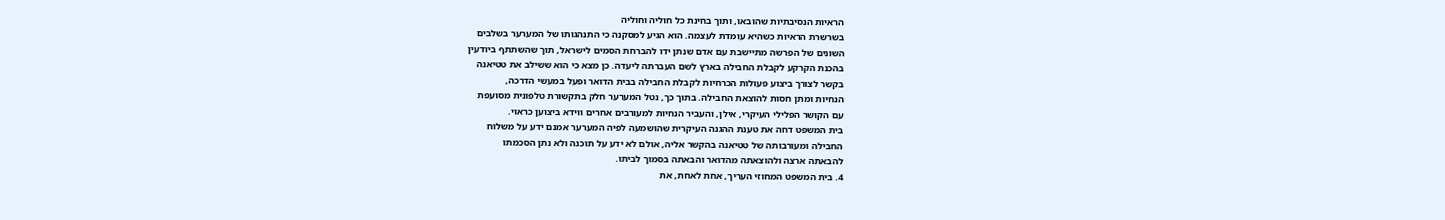הראיות הנסיבתיות שהובאו, ותוך בחינת כל חוליה וחוליה
בשרשרת הראיות כשהיא עומדת לעצמה. הוא הגיע למסקנה כי התנהגותו של המערער בשלבים
השונים של הפרשה מתיישבת עם אדם שנתן ידו להברחת הסמים לישראל, תוך שהשתתף ביודעין
בהכנת הקרקע לקבלת החבילה בארץ לשם העברתה ליעדה. כן מצא כי הוא ששילב את טטיאנה
בקשר לצורך ביצוע פעולות הכרחיות לקבלת החבילה בבית הדואר ופעל במעשי הדרכה,
הנחיות ומתן חסות להוצאת החבילה. בתוך כך, נטל המערער חלק בתקשורת טלפונית מסועפת
עם הקושר הפלילי העיקרי, אילן, והעביר הנחיות למעורבים אחרים ווידא ביצוען כראוי.
בית המשפט דחה את טענת ההגנה העיקרית שהושמעה לפיה המערער אמנם ידע על משלוח
החבילה ומעורבותה של טטיאנה בהקשר אליה, אולם לא ידע על תוכנה ולא נתן הסכמתו
להבאתה ארצה ולהוצאתה מהדואר והבאתה בסמוך לביתו.
4. בית המשפט המחוזי העריך, אחת לאחת, את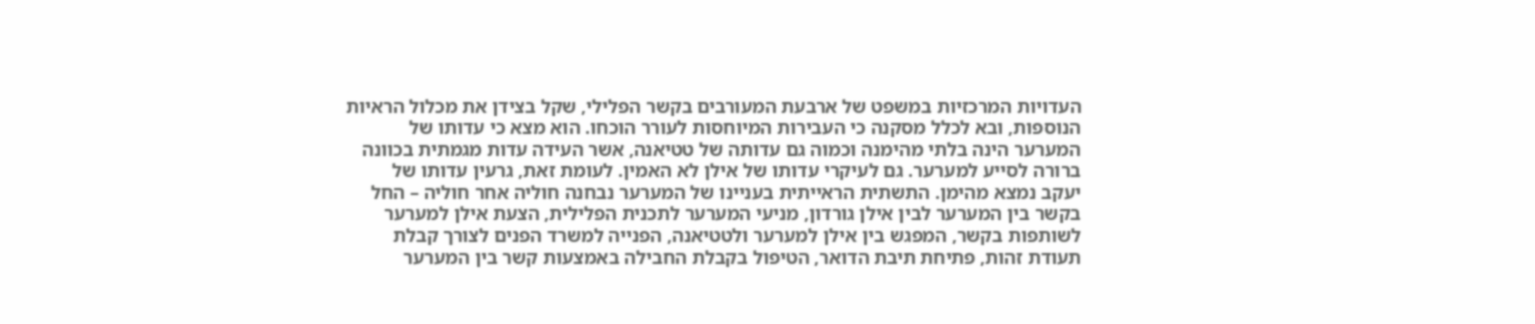העדויות המרכזיות במשפט של ארבעת המעורבים בקשר הפלילי, שקל בצידן את מכלול הראיות
הנוספות, ובא לכלל מסקנה כי העבירות המיוחסות לעורר הוכחו. הוא מצא כי עדותו של
המערער הינה בלתי מהימנה וכמוה גם עדותה של טטיאנה, אשר העידה עדות מגמתית בכוונה
ברורה לסייע למערער. גם לעיקרי עדותו של אילן לא האמין. לעומת זאת, גרעין עדותו של
יעקב נמצא מהימן. התשתית הראייתית בעניינו של המערער נבחנה חוליה אחר חוליה – החל
בקשר בין המערער לבין אילן גורדון, מניעי המערער לתכנית הפלילית, הצעת אילן למערער
לשותפות בקשר, המפגש בין אילן למערער ולטטיאנה, הפנייה למשרד הפנים לצורך קבלת
תעודת זהות, פתיחת תיבת הדואר, הטיפול בקבלת החבילה באמצעות קשר בין המערער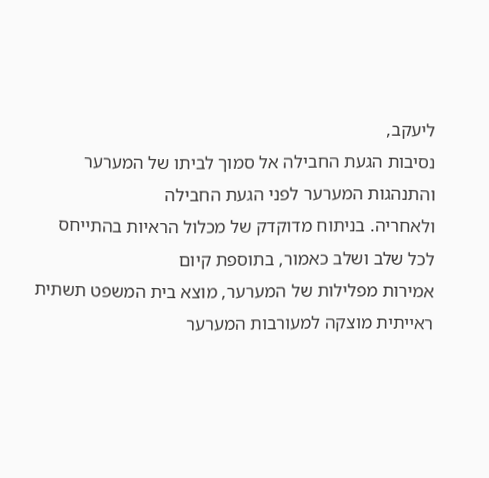ליעקב,
נסיבות הגעת החבילה אל סמוך לביתו של המערער והתנהגות המערער לפני הגעת החבילה
ולאחריה. בניתוח מדוקדק של מכלול הראיות בהתייחס לכל שלב ושלב כאמור, בתוספת קיום
אמירות מפלילות של המערער, מוצא בית המשפט תשתית ראייתית מוצקה למעורבות המערער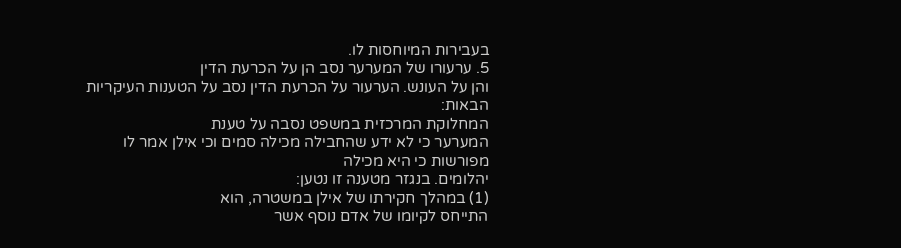בעבירות המיוחסות לו.
5. ערעורו של המערער נסב הן על הכרעת הדין
והן על העונש. הערעור על הכרעת הדין נסב על הטענות העיקריות הבאות:
המחלוקת המרכזית במשפט נסבה על טענת
המערער כי לא ידע שהחבילה מכילה סמים וכי אילן אמר לו מפורשות כי היא מכילה
יהלומים. בנגזר מטענה זו נטען:
(1) במהלך חקירתו של אילן במשטרה, הוא
התייחס לקיומו של אדם נוסף אשר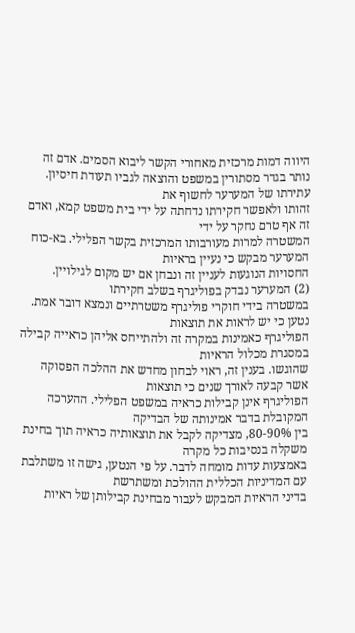היווה דמות מרכזית מאחורי הקשר ליבוא הסמים. אדם זה
נותר בגדר מסתורין במשפט והוצאה לגביו תעודת חיסיון. עתירתו של המערער לחשוף את
זהותו ולאפשר חקירתו נדחתה על ידי בית משפט קמא, ואדם זה אף טרם נחקר על ידי
המשטרה למרות מעורבותו המרכזית בקשר הפלילי. בא-כוח המערער מבקש כי נעיין בראיות
החסויות הנוגעות לעניין זה ונבחן אם יש מקום לגילויין.
(2) המערער נבדק בפוליגרף בשלב חקירתו
במשטרה בידי חוקרי פוליגרף משטרתיים ונמצא דובר אמת. נטען כי יש לראות את תוצאות
הפוליגרף כאמינות במקרה זה ולהתייחס אליהן כראייה קבילה במסגרת מכלול הראיות
שהוגשו. בענין זה, ראוי לבחון מחדש את ההלכה הפסוקה אשר קבעה לאורך שנים כי תוצאות
הפוליגרף אינן קבילות כראיה במשפט הפלילי. ההערכה המקובלת בדבר אמינותה של הבדיקה
בין 80-90%, מצדיקה לקבל את תוצאותיה כראיה תוך בחינת משקלה בנסיבות כל מקרה
באמצעות עדות מומחה לדבר. על פי הנטען, גישה זו משתלבת עם המדיניות הכללית ההולכת ומשתרשת
בדיני הראיות המבקש לעבור מבחינת קבילותן של ראיות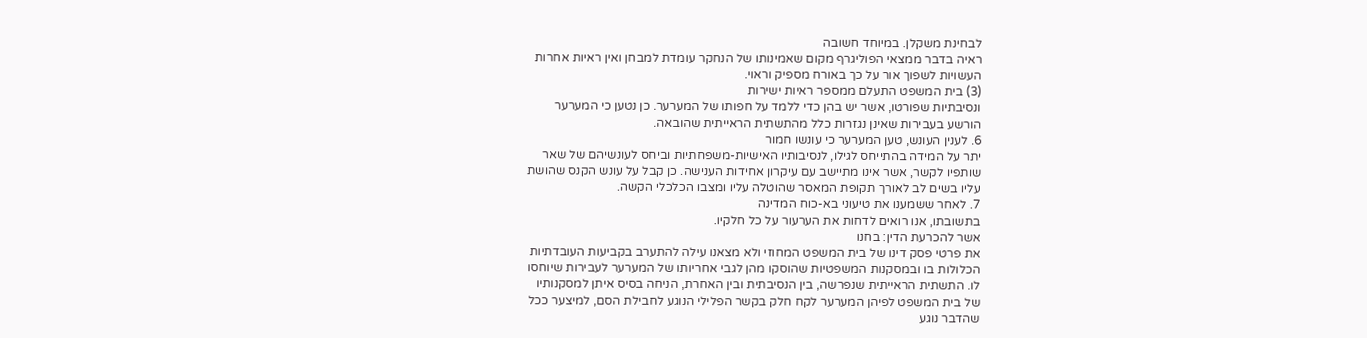לבחינת משקלן. במיוחד חשובה
ראיה בדבר ממצאי הפוליגרף מקום שאמינותו של הנחקר עומדת למבחן ואין ראיות אחרות
העשויות לשפוך אור על כך באורח מספיק וראוי.
(3) בית המשפט התעלם ממספר ראיות ישירות
ונסיבתיות שפורטו, אשר יש בהן כדי ללמד על חפותו של המערער. כן נטען כי המערער
הורשע בעבירות שאינן נגזרות כלל מהתשתית הראייתית שהובאה.
6. לענין העונש, טען המערער כי עונשו חמור
יתר על המידה בהתייחס לגילו, לנסיבותיו האישיות-משפחתיות וביחס לעונשיהם של שאר
שותפיו לקשר, אשר אינו מתיישב עם עיקרון אחידות הענישה. כן קבל על עונש הקנס שהושת
עליו בשים לב לאורך תקופת המאסר שהוטלה עליו ומצבו הכלכלי הקשה.
7. לאחר ששמענו את טיעוני בא-כוח המדינה
בתשובתו, אנו רואים לדחות את הערעור על כל חלקיו.
אשר להכרעת הדין: בחנו
את פרטי פסק דינו של בית המשפט המחוזי ולא מצאנו עילה להתערב בקביעות העובדתיות
הכלולות בו ובמסקנות המשפטיות שהוסקו מהן לגבי אחריותו של המערער לעבירות שיוחסו
לו. התשתית הראייתית שנפרשה, בין הנסיבתית ובין האחרת, הניחה בסיס איתן למסקנותיו
של בית המשפט לפיהן המערער לקח חלק בקשר הפלילי הנוגע לחבילת הסם, למיצער ככל
שהדבר נוגע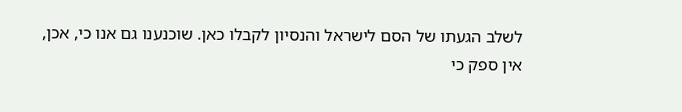לשלב הגעתו של הסם לישראל והנסיון לקבלו כאן. שוכנענו גם אנו כי, אכן,
אין ספק כי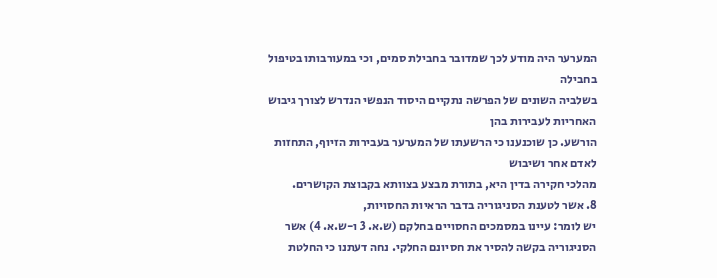המערער היה מודע לכך שמדובר בחבילת סמים, וכי במעורבותו בטיפול בחבילה
בשלביה השונים של הפרשה נתקיים היסוד הנפשי הנדרש לצורך גיבוש האחריות לעבירות בהן
הורשע. כן שוכנענו כי הרשעתו של המערער בעבירות הזיוף, התחזות לאדם אחר ושיבוש
מהלכי חקירה בדין היא, בתורת מבצע בצוותא בקבוצת הקושרים.
8. אשר לטענת הסניגוריה בדבר הראיות החסויות,
יש לומר: עיינו במסמכים החסויים בחלקם (ש.א. 3 ו-ש.א. 4) אשר
הסניגוריה בקשה להסיר את חסיונם החלקי. נחה דעתנו כי החלטת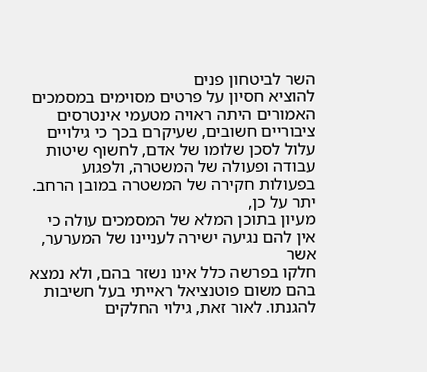השר לביטחון פנים
להוציא חסיון על פרטים מסוימים במסמכים האמורים היתה ראויה מטעמי אינטרסים
ציבוריים חשובים, שעיקרם בכך כי גילויים עלול לסכן שלומו של אדם, לחשוף שיטות
עבודה ופעולה של המשטרה, ולפגוע בפעולות חקירה של המשטרה במובן הרחב. יתר על כן,
מעיון בתוכן המלא של המסמכים עולה כי אין להם נגיעה ישירה לעניינו של המערער, אשר
חלקו בפרשה כלל אינו נשזר בהם, ולא נמצא בהם משום פוטנציאל ראייתי בעל חשיבות
להגנתו. לאור זאת, גילוי החלקים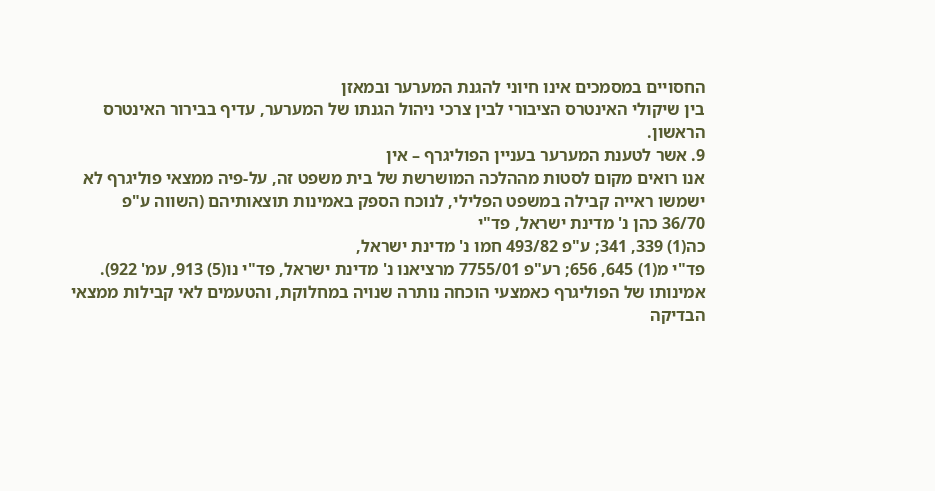החסויים במסמכים אינו חיוני להגנת המערער ובמאזן
בין שיקולי האינטרס הציבורי לבין צרכי ניהול הגנתו של המערער, עדיף בבירור האינטרס
הראשון.
9. אשר לטענת המערער בעניין הפוליגרף – אין
אנו רואים מקום לסטות מההלכה המושרשת של בית משפט זה, על-פיה ממצאי פוליגרף לא
ישמשו ראייה קבילה במשפט הפלילי, לנוכח הספק באמינות תוצאותיהם (השווה ע"פ
36/70 כהן נ' מדינת ישראל, פד"י
כה(1) 339, 341; ע"פ 493/82 חמו נ' מדינת ישראל,
פד"י מ(1) 645, 656; רע"פ 7755/01 מרציאנו נ' מדינת ישראל, פד"י נו(5) 913, עמ' 922).
אמינותו של הפוליגרף כאמצעי הוכחה נותרה שנויה במחלוקת, והטעמים לאי קבילות ממצאי
הבדיקה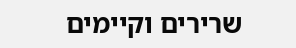שרירים וקיימים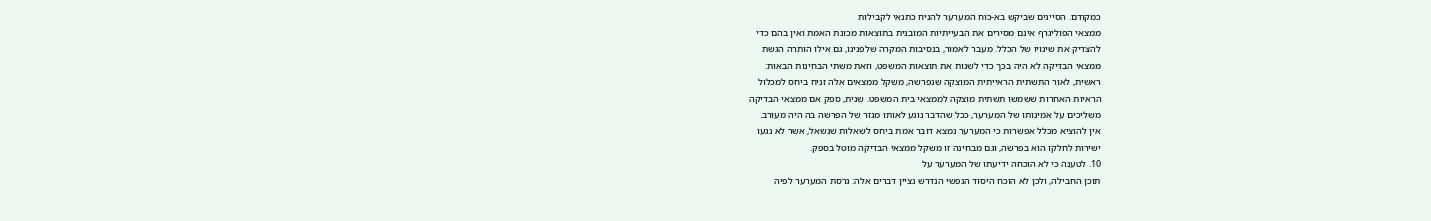כמקודם. הסייגים שביקש בא-כוח המערער להניח כתנאי לקבילות
ממצאי הפוליגרף אינם מסירים את הבעייתיות המובנית בתוצאות מכונת האמת ואין בהם כדי
להצדיק את שינויו של הכלל. מעבר לאמור, בנסיבות המקרה שלפנינו, גם אילו הותרה הגשת
ממצאי הבדיקה לא היה בכך כדי לשנות את תוצאות המשפט, וזאת משתי הבחינות הבאות:
ראשית, לאור התשתית הראייתית המוצקה שנפרשה, משקל ממצאים אלה זניח ביחס למכלול
הראיות האחרות ששמשו תשתית מוצקה לממצאי בית המשפט. שנית, ספק אם ממצאי הבדיקה
משליכים על אמינותו של המערער, ככל שהדבר נוגע לאותו מגזר של הפרשה בה היה מעורב.
אין להוציא מכלל אפשרות כי המערער נמצא דובר אמת ביחס לשאלות שנשאל, אשר לא נגעו
ישירות לחלקו הוא בפרשה, וגם מבחינה זו משקל ממצאי הבדיקה מוטל בספק.
10. לטענה כי לא הוכחה ידיעתו של המערער על
תוכן החבילה, ולכן לא הוכח היסוד הנפשי הנדרש נציין דברים אלה: גרסת המערער לפיה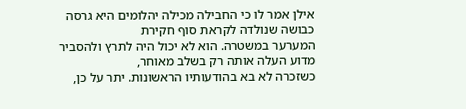אילן אמר לו כי החבילה מכילה יהלומים היא גרסה כבושה שנולדה לקראת סוף חקירת
המערער במשטרה. הוא לא יכול היה לתרץ ולהסביר מדוע העלה אותה רק בשלב מאוחר,
כשזכרה לא בא בהודעותיו הראשונות. יתר על כן,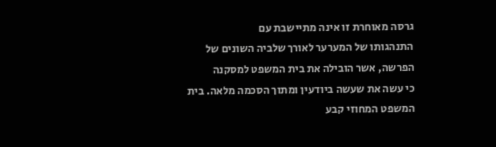גרסה מאוחרת זו אינה מתיישבת עם
התנהגותו של המערער לאורך שלביה השונים של הפרשה, אשר הובילה את בית המשפט למסקנה
כי עשה את שעשה ביודעין ומתוך הסכמה מלאה. בית המשפט המחוזי קבע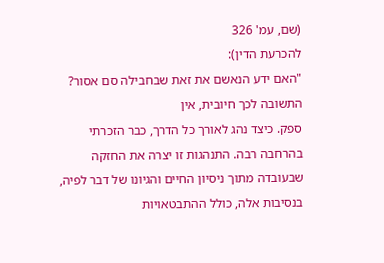(שם, עמ' 326
להכרעת הדין):
"האם ידע הנאשם את זאת שבחבילה סם אסור? התשובה לכך חיובית, אין
ספק. כיצד נהג לאורך כל הדרך, כבר הזכרתי בהרחבה רבה. התנהגות זו יצרה את החזקה
שבעובדה מתוך ניסיון החיים והגיונו של דבר לפיה, בנסיבות אלה, כולל ההתבטאויות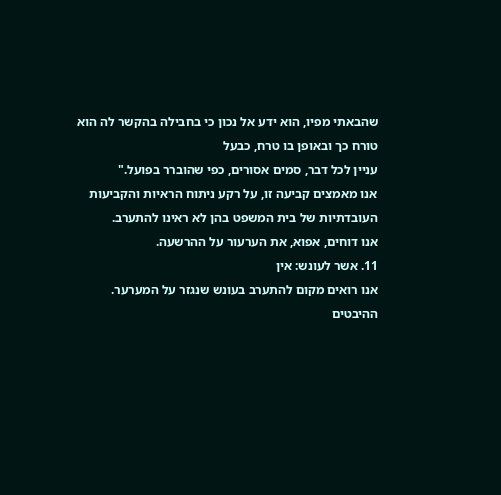שהבאתי מפיו, הוא ידע אל נכון כי בחבילה בהקשר לה הוא טורח כך ובאופן בו טרח, כבעל
עניין לכל דבר, סמים אסורים, כפי שהוברר בפועל."
אנו מאמצים קביעה זו, על רקע ניתוח הראיות והקביעות
העובדתיות של בית המשפט בהן לא ראינו להתערב.
אנו דוחים, אפוא, את הערעור על ההרשעה.
11. אשר לעונש: אין
אנו רואים מקום להתערב בעונש שנגזר על המערער. ההיבטים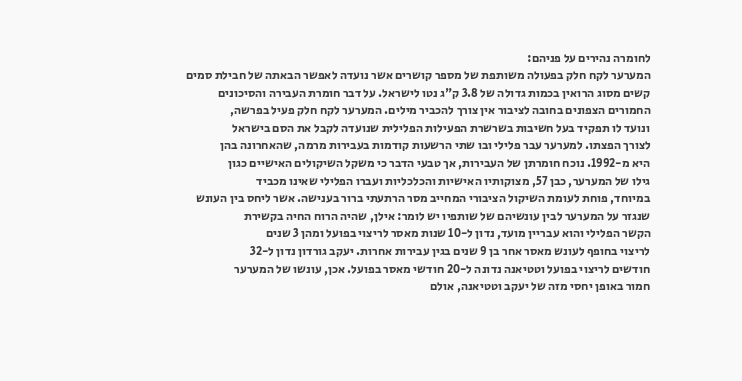לחומרה נהירים על פניהם:
המערער לקח חלק בפעולה משותפת של מספר קושרים אשר נועדה לאפשר הבאתה של חבילת סמים
קשים מסוג הרואין בכמות גדולה של 3.8 ק"ג נטו לישראל. על דבר חומרת העבירה והסיכונים
החמורים הצפונים בחובה לציבור אין צורך להכביר מילים. המערער לקח חלק פעיל בפרשה,
ונועד לו תפקיד בעל חשיבות בשרשרת הפעילות הפלילית שנועדה לקבל את הסם בישראל
לצורך הפצתו. למערער עבר פלילי ובו שתי הרשעות קודמות בעבירות מרמה, שהאחרונה בהן
היא מ-1992. נוכח חומרתן של העבירות, אך טבעי הדבר כי משקל השיקולים האישיים כגון
גילו של המערער, כבן 57, מצוקותיו האישיות והכלכליות ועברו הפלילי שאינו מכביד
במיוחד, פוחת לעומת השיקול הציבורי המחייב מסר הרתעתי ברור בענישה. אשר ליחס בין העונש
שנגזר על המערער לבין עונשיהם של שותפיו יש לומר: אילן, שהיה הרוח החיה בקשירת
הקשר הפלילי והוא עבריין מועד, נדון ל-10 שנות מאסר לריצוי בפועל ומהן 3 שנים
לריצוי בחופף לעונש מאסר אחר בן 9 שנים בגין עבירות אחרות. יעקב גורדון נדון ל-32
חודשים לריצוי בפועל וטטיאנה נדונה ל-20 חודשי מאסר בפועל. אכן, עונשו של המערער
חמור באופן יחסי מזה של יעקב וטטיאנה, אולם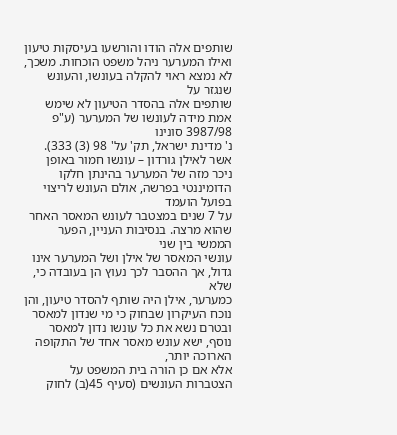שותפים אלה הודו והורשעו בעיסקות טיעון
ואילו המערער ניהל משפט הוכחות. משכך, לא נמצא ראוי להקלה בעונשו, והעונש שנגזר על
שותפים אלה בהסדר הטיעון לא שימש אמת מידה לעונשו של המערער (ע"פ 3987/98 סונינו
נ' מדינת ישראל, תק' על' 98 (3) 333). אשר לאילן גורדון – עונשו חמור באופן
ניכר מזה של המערער בהינתן חלקו הדומיננטי בפרשה, אולם העונש לריצוי בפועל הועמד
על 7 שנים במצטבר לעונש המאסר האחר שהוא מרצה. בנסיבות העניין, הפער הממשי בין שני
עונשי המאסר של אילן ושל המערער אינו גדול, אך ההסבר לכך נעוץ הן בעובדה כי, שלא
כמערער, אילן היה שותף להסדר טיעון, והן נוכח העיקרון שבחוק כי מי שנדון למאסר
ובטרם נשא את כל עונשו נדון למאסר נוסף, ישא עונש מאסר אחד של התקופה הארוכה יותר,
אלא אם כן הורה בית המשפט על הצטברות העונשים (סעיף 45(ב) לחוק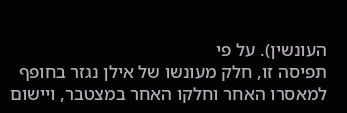העונשין). על פי
תפיסה זו, חלק מעונשו של אילן נגזר בחופף למאסרו האחר וחלקו האחר במצטבר, ויישום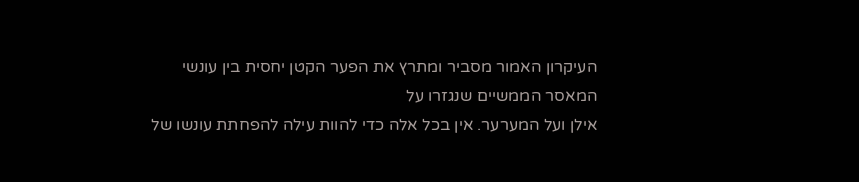העיקרון האמור מסביר ומתרץ את הפער הקטן יחסית בין עונשי המאסר הממשיים שנגזרו על
אילן ועל המערער. אין בכל אלה כדי להוות עילה להפחתת עונשו של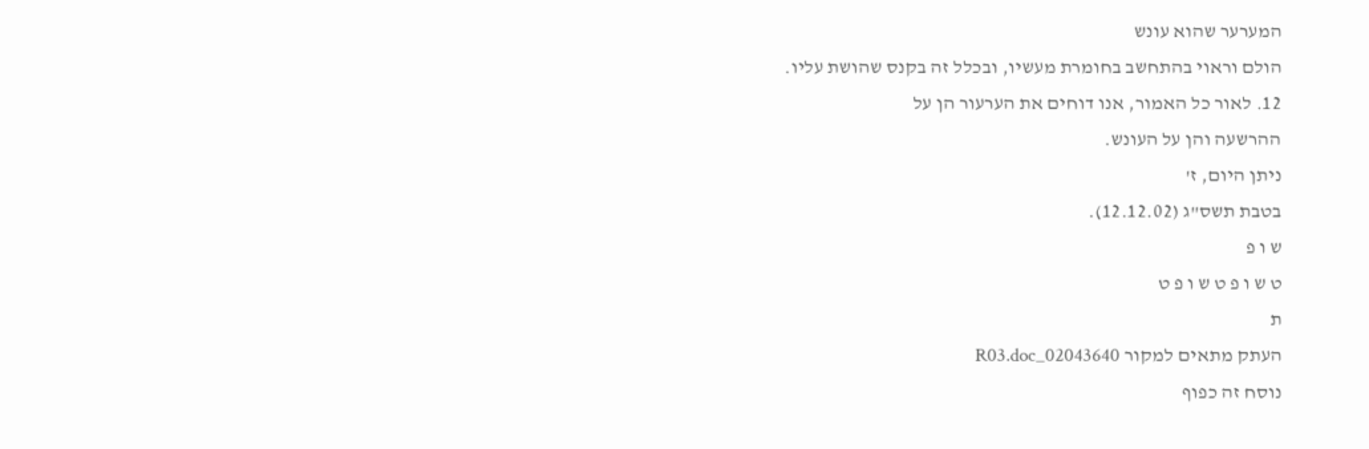המערער שהוא עונש
הולם וראוי בהתחשב בחומרת מעשיו, ובכלל זה בקנס שהושת עליו.
12. לאור כל האמור, אנו דוחים את הערעור הן על
ההרשעה והן על העונש.
ניתן היום, ז'
בטבת תשס"ג (12.12.02).
ש ו פ
ט ש ו פ ט ש ו פ ט
ת
העתק מתאים למקור 02043640_R03.doc
נוסח זה כפוף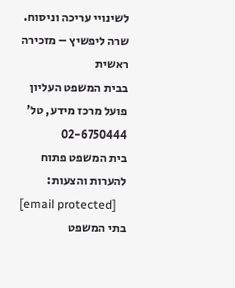לשינויי עריכה וניסוח.
שרה ליפשיץ – מזכירה ראשית
בבית המשפט העליון פועל מרכז מידע, טל' 02-6750444
בית המשפט פתוח להערות והצעות:
[email protected]
בתי המשפט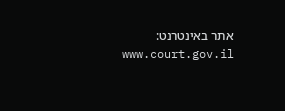אתר באינטרנט: www.court.gov.il